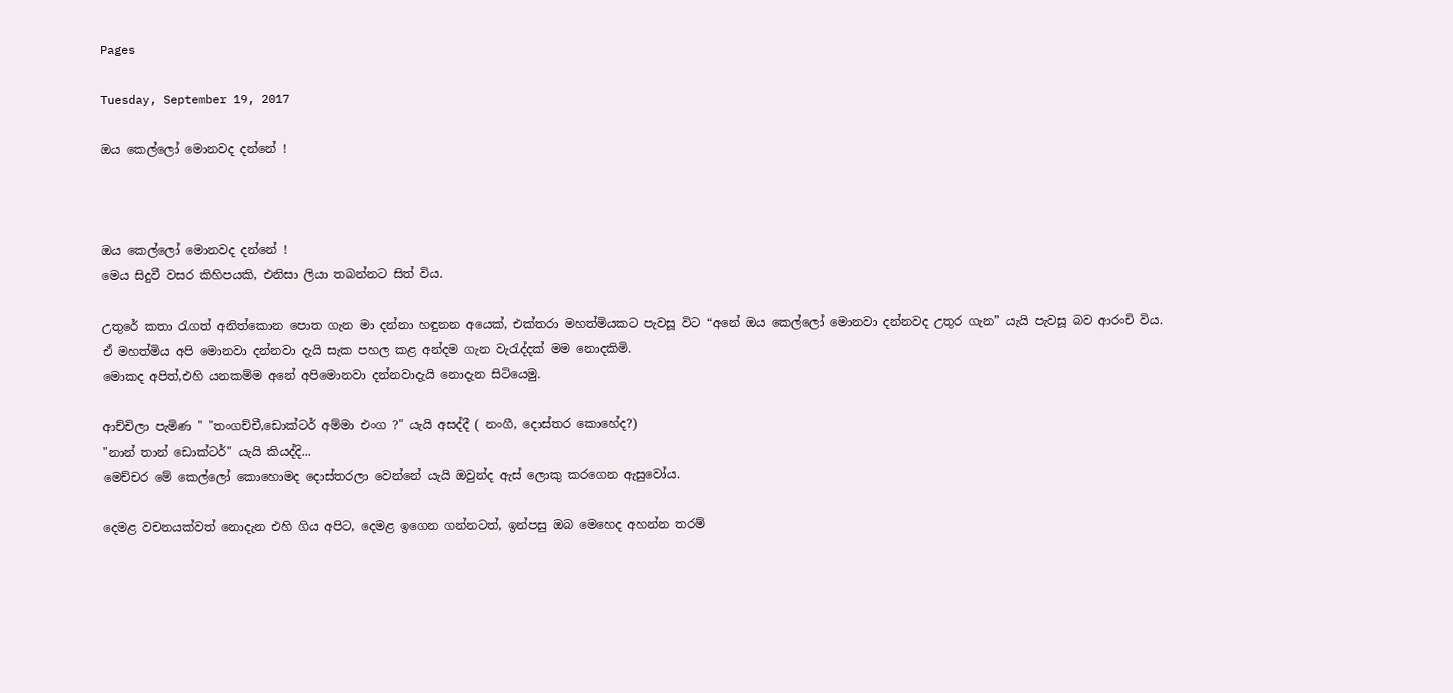Pages

Tuesday, September 19, 2017

ඔය කෙල්ලෝ මොනවද දන්නේ !



ඔය කෙල්ලෝ මොනවද දන්නේ !
මෙය සිදුවී වසර කිහිපයකි, එනිසා ලියා තබන්නට සිත් විය.

උතුරේ කතා රැගත් අනිත්කොන පොත ගැන මා දන්නා හඳුනන අයෙක්, එක්තරා මහත්මියකට පැවසූ විට “අනේ ඔය කෙල්ලෝ මොනවා දන්නවද උතුර ගැන” යැයි පැවසූ බව ආරංචි විය.
ඒ මහත්මිය අපි මොනවා දන්නවා දැයි සැක පහල කළ අන්දම ගැන වැරැද්දක් මම නොදකිමි.
මොකද අපිත්,එහි යනකම්ම අනේ අපිමොනවා දන්නවාදැයි නොදැන සිටියෙමු.

ආච්චිලා පැමිණ " "තංගච්චී,ඩොක්ටර් අම්මා එංග ?" යැයි අසද්දී ( නංගී, දොස්තර කොහේද?)
"නාන් තාන් ඩොක්ටර්" යැයි කියද්දි...
මෙච්චර මේ කෙල්ලෝ කොහොමද දොස්තරලා වෙන්නේ යැයි ඔවුන්ද ඇස් ලොකු කරගෙන ඇසුවෝය.

දෙමළ වචනයක්වත් නොදැන එහි ගිය අපිට, දෙමළ ඉගෙන ගන්නටත්, ඉන්පසු ඔබ මෙහෙද අහන්න තරම්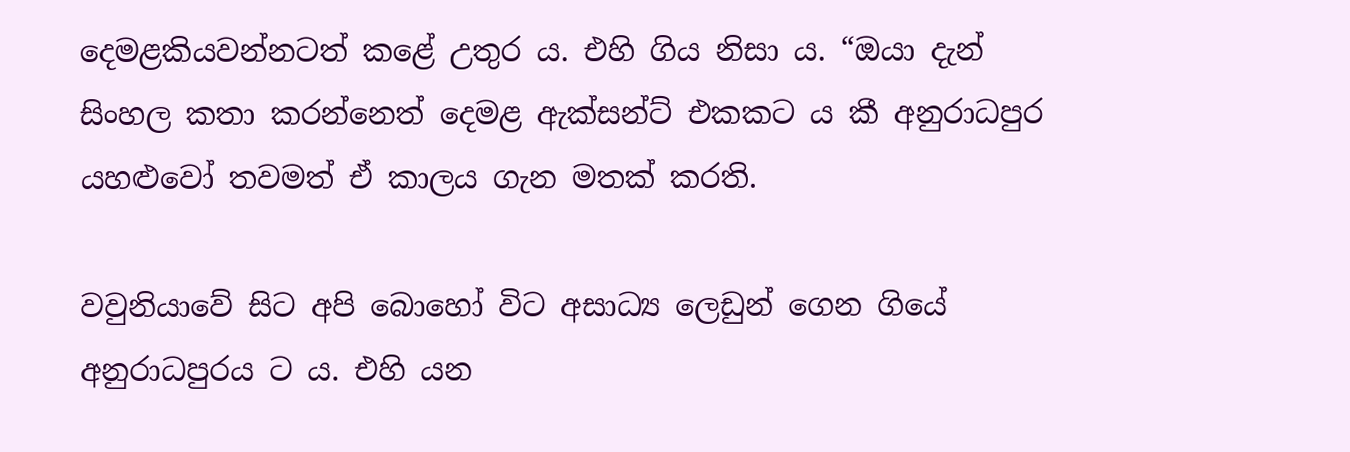දෙමළකියවන්නටත් කළේ උතුර ය. එහි ගිය නිසා ය. “ඔයා දැන් සිංහල කතා කරන්නෙත් දෙමළ ඇක්සන්ට් එකකට ය කී අනුරාධපුර යහළුවෝ තවමත් ඒ කාලය ගැන මතක් කරති.

වවුනියාවේ සිට අපි බොහෝ විට අසාධ්‍ය ලෙඩුන් ගෙන ගියේ අනුරාධපුරය ට ය. එහි යන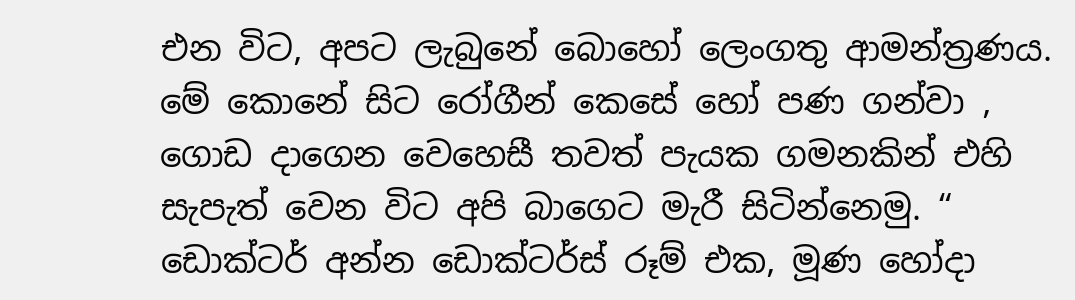එන විට, අපට ලැබුනේ බොහෝ ලෙංගතු ආමන්ත්‍රණය. මේ කොනේ සිට රෝගීන් කෙසේ හෝ පණ ගන්වා , ගොඩ දාගෙන වෙහෙසී තවත් පැයක ගමනකින් එහි සැපැත් වෙන විට අපි බාගෙට මැරී සිටින්නෙමු. “ ඩොක්ටර් අන්න ඩොක්ටර්ස් රූම් එක, මූණ හෝදා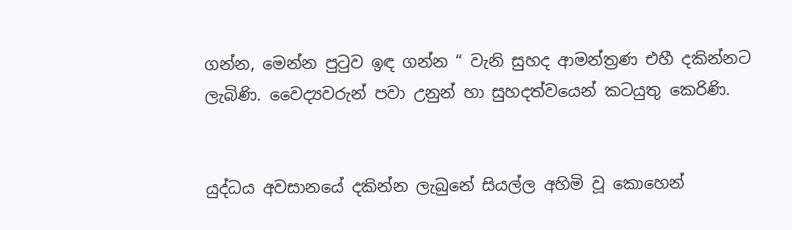ගන්න, මෙන්න පුටුව ඉඳ ගන්න “ වැනි සුහද ආමන්ත්‍රණ එහී දකින්නට ලැබිණි. වෛද්‍යවරුන් පවා උනුන් හා සුහදත්වයෙන් කටයුතු කෙරිණි.


යුද්ධය අවසානයේ දකින්න ලැබුනේ සියල්ල අහිමි වූ කොහෙන්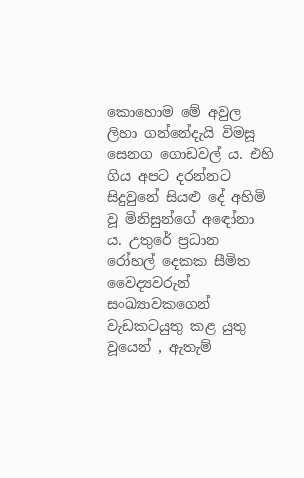කොහොම මේ අවුල ලිහා ගන්නේදැයි විමසූ සෙනග ගොඩවල් ය. එහි ගිය අපට දරන්නට සිදුවුනේ සියළු දේ අහිමි වූ මිනිසුන්ගේ අඳෝනා ය. උතුරේ ප්‍රධාන රෝහල් දෙකක සීමිත වෛද්‍යවරුන් සංඛ්‍යාවකගෙන් වැඩකටයුතු කළ යුතු වූයෙන් , ඇතැම්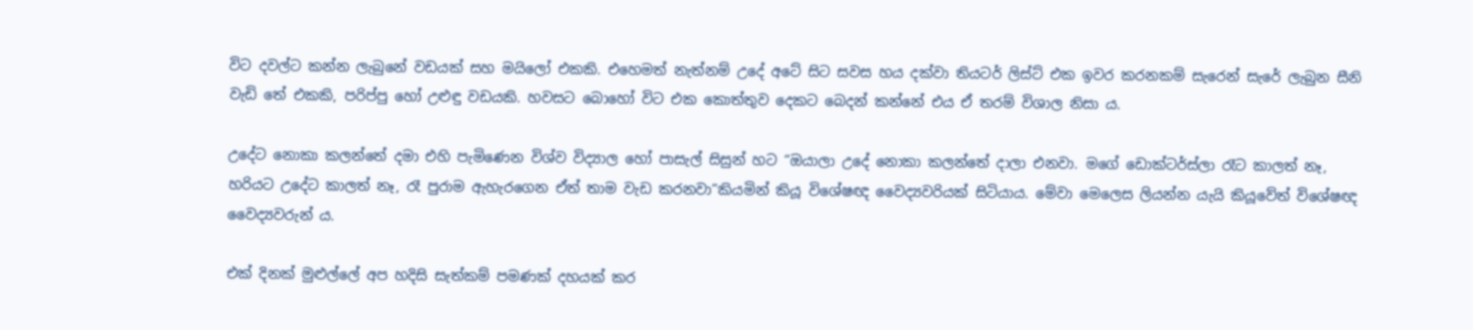විට දවල්ට කන්න ලැබුනේ වඩයක් සහ මයිලෝ එකකි. එහෙමත් නැත්නම් උදේ අටේ සිට සවස හය දක්වා තියටර් ලිස්ට් එක ඉවර කරනකම් සැරෙන් සැරේ ලැබුන සීනි වැඩි තේ එකකි, පරිප්පු හෝ උළුඳු වඩයකි. හවසට බොහෝ විට එක කොත්තුව දෙකට බෙදන් කන්නේ එය ඒ තරම් විශාල නිසා ය.

උදේට නොකා කලන්තේ දමා එහි පැමිණෙන විශ්ව විද්‍යාල හෝ පාසැල් සිසුන් හට “ඔයාලා උදේ නොකා කලන්තේ දාලා එනවා. මගේ ඩොක්ටර්ස්ලා රෑට කාලත් නෑ, හරියට උදේට කාලත් නෑ, රෑ පුරාම ඇහැරගෙන ඒත් තාම වැඩ කරනවා”කියමින් කියූ විශේෂඥ වෛද්‍යවරියක් සිටියාය. මේවා මෙලෙස ලියන්න යැයි කියූවේත් විශේෂඥ වෛද්‍යවරුන්‍ ය.

එක් දිනක් මුළුල්ලේ අප හදිසි සැත්කම් පමණක් දහයක් කර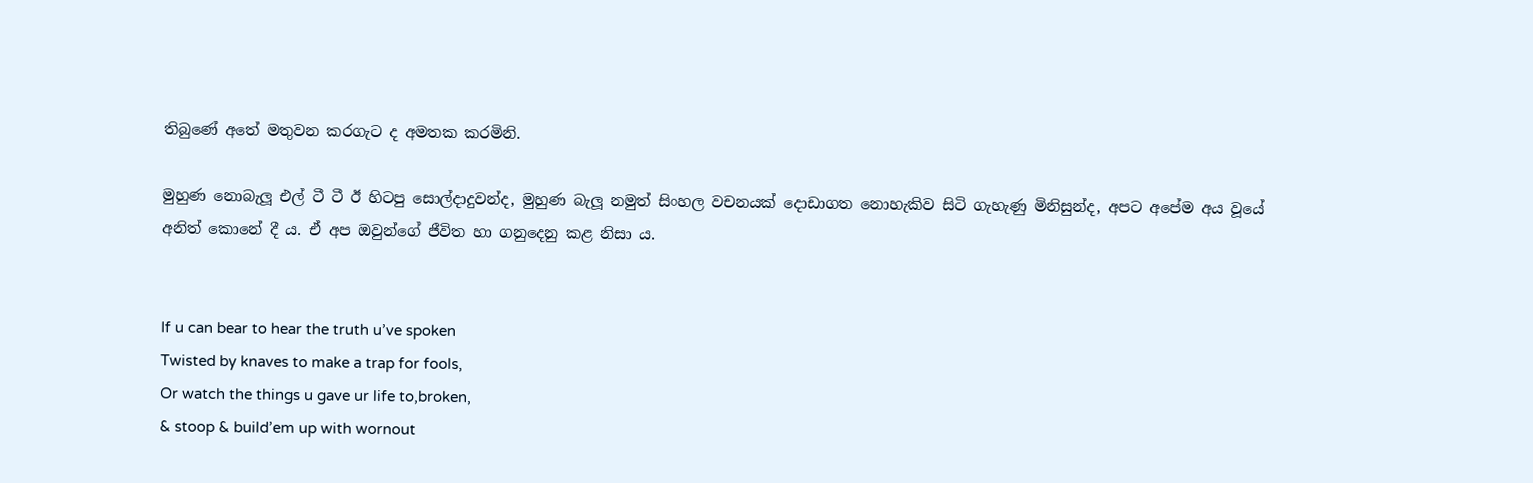තිබුණේ අතේ මතුවන කරගැට ද අමතක කරමිනි.

මුහුණ නොබැලූ එල් ටී ටී ඊ හිටපු සොල්දාදුවන්ද, මුහුණ බැලූ නමුත් සිංහල වචනයක් දොඩාගත නොහැකිව සිටි ගැහැණු මිනිසුන්ද, අපට අපේම අය වූයේ අනිත් කොනේ දී ය. ඒ අප ඔවුන්ගේ ජීවිත හා ගනුදෙනු කළ නිසා ය.


If u can bear to hear the truth u’ve spoken
Twisted by knaves to make a trap for fools,
Or watch the things u gave ur life to,broken,
& stoop & build’em up with wornout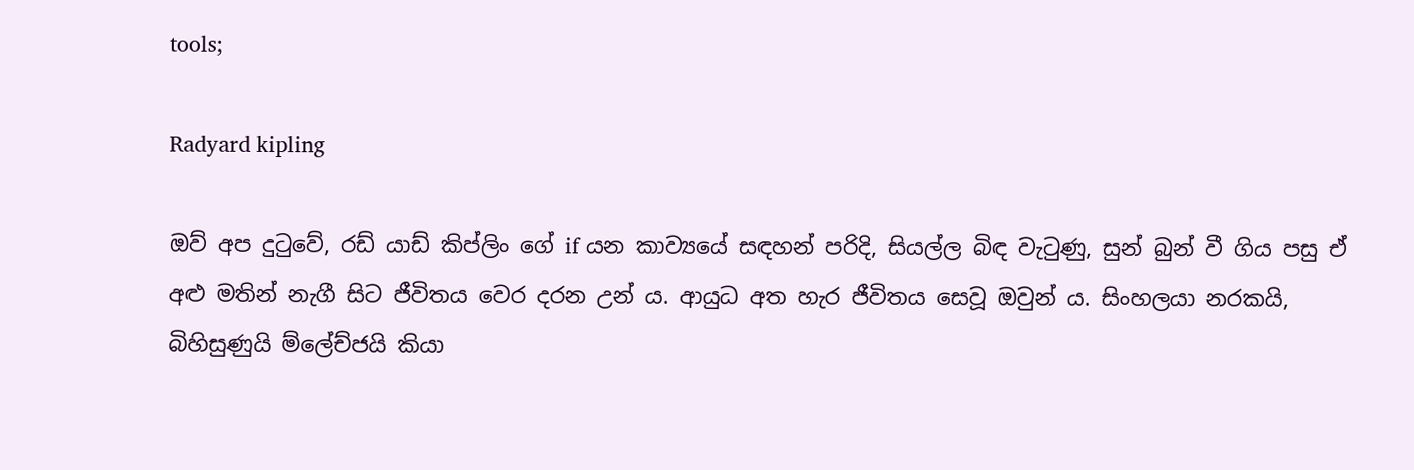tools;

Radyard kipling

ඔව් අප දුටුවේ, රඩ් යාඩ් කිප්ලිං ගේ if යන කාව්‍යයේ සඳහන් පරිදි, සියල්ල බිඳ වැටුණු, සුන් බුන් වී ගිය පසු ඒ අළු මතින් නැගී සිට ජීවිතය වෙර දරන උන් ය. ආයුධ අත හැර ජීවිතය සෙවූ ඔවුන් ය. සිංහලයා නරකයි, බිහිසුණුයි ම්ලේච්ජයි කියා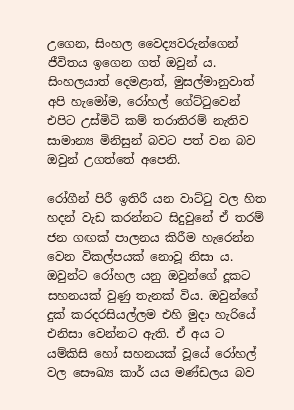උගෙන, සිංහල වෛද්‍යවරුන්ගෙන් ජීවිතය ඉගෙන ගත් ඔවුන් ය. සිංහලයාත් දෙමළාත්, මුසල්මානුවාත් අපි හැමෝම, රෝහල් ගේට්ටුවෙන් එපිට උස්මිටි කම් තරාතිරම් නැතිව සාමාන්‍ය මිනිසුන් බවට පත් වන බව ඔවුන් උගත්තේ අපෙනි.

රෝගීන් පිරී ඉතිරී යන වාට්ටු වල හිත හදන් වැඩ කරන්නට සිදුවුනේ ඒ තරම් ජන ගඟක් පාලනය කිරීම හැරෙන්න වෙන විකල්පයක් නොවූ නිසා ය. ඔවුන්ට රෝහල යනු ඔවුන්ගේ දූකට සහනයක් වුණු තැනක් විය. ඔවුන්ගේ දුක් කරදරසියල්ලම එහි මුදා හැරියේ එනිසා වෙන්නට ඇති. ඒ අය ට යම්කිසි හෝ සහනයක් වූයේ රෝහල් වල සෞඛ්‍ය කාර් යය මණ්ඩලය බව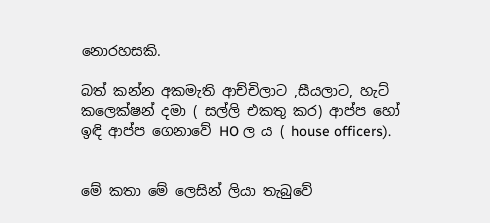නොරහසකි.

බත් කන්න අකමැති ආච්චිලාට ,සීයලාට, හැට් කලෙක්ෂන් දමා ( සල්ලි එකතු කර) ආප්ප හෝ ඉඳි ආප්ප ගෙනාවේ HO ල ය ( house officers).


මේ කතා මේ ලෙසින් ලියා තැබුවේ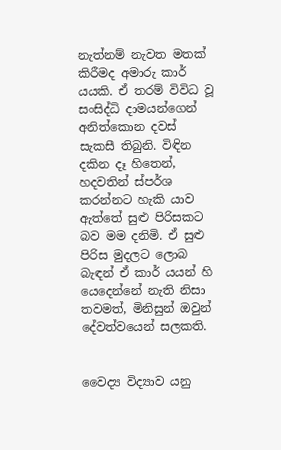නැත්නම් නැවත මතක් කිරීමද අමාරු කාර් යයකි. ඒ තරම් විවිධ වූ සංසිද්ධි දාමයන්ගෙන් අනිත්කොන දවස් සැකසී තිබුනි. විඳින දකින දෑ හිතෙන්, හදවතින් ස්පර්ශ කරන්නට හැකි යාව ඇත්තේ සුළු පිරිසකට බව මම දනිමි. ඒ සුළු පිරිස මුදලට ලොබ බැඳන් ඒ කාර් යයන් හි යෙදෙන්නේ නැති නිසා තවමත්, මිනිසුන් ඔවුන් දේවත්වයෙන් සලකති.


වෛද්‍ය විද්‍යාව යනු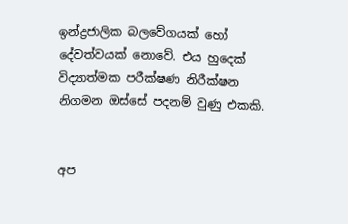ඉන්ද්‍රජාලික බලවේගයක් හෝ දේවත්වයක් නොවේ. එය හුදෙක් විද්‍යාත්මක පරීක්ෂණ නිරීක්ෂන නිගමන ඔස්සේ පදනම් වුණු එකකි.


අප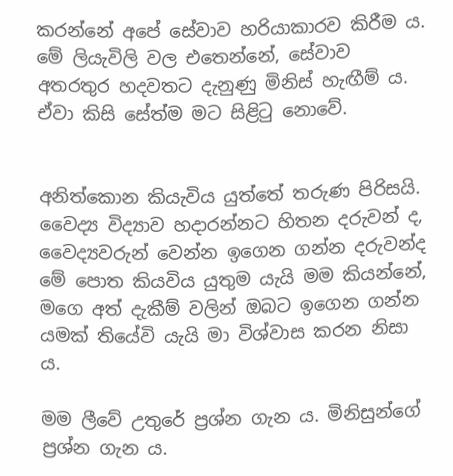කරන්නේ අපේ සේවාව හරියාකාරව කිරීම ය. මේ ලියැවිලි වල එතෙන්නේ, සේවාව අතරතුර හදවතට දැනුණු මිනිස් හැඟීම් ය. ඒවා කිසි සේත්ම මට සිළිටු නොවේ.


අනිත්කොන කියැවිය යුත්තේ තරුණ පිරිසයි. වෛද්‍ය විද්‍යාව හදාරන්නට හිතන දරුවන් ද, වෛද්‍යවරුන් වෙන්න ඉගෙන ගන්න දරුවන්ද මේ පොත කියවිය යුතුම යැයි මම කියන්නේ, මගෙ අත් දැකීම් වලින් ඔබට ඉගෙන ගන්න යමක් තියේවි යැයි මා විශ්වාස කරන නිසා ය.

මම ලීවේ උතුරේ ප්‍රශ්න ගැන ය. මිනිසුන්ගේ ප්‍රශ්න ගැන ය.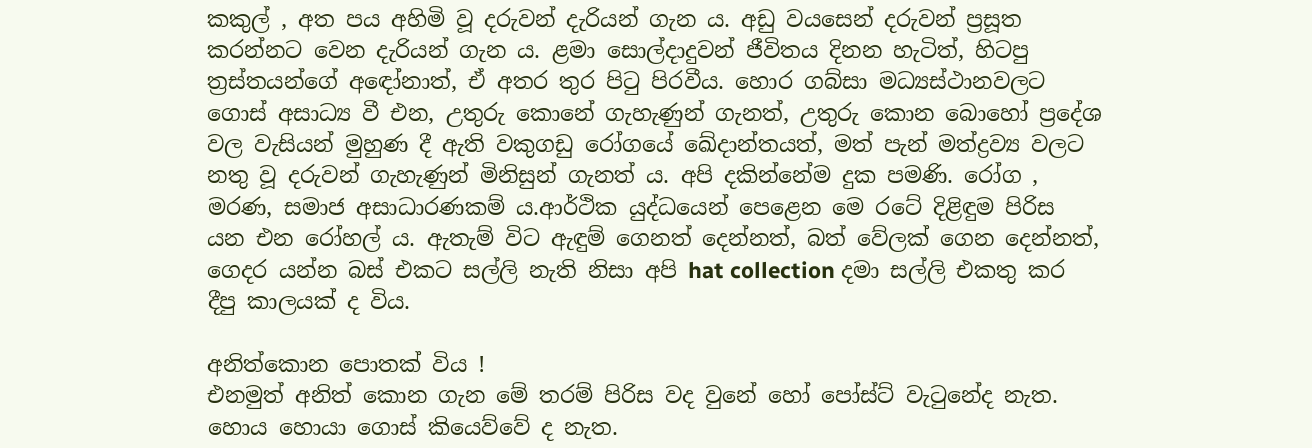කකුල් , අත පය අහිමි වූ දරුවන් දැරියන් ගැන ය. අඩු වයසෙන් දරුවන් ප්‍රසූත කරන්නට වෙන දැරියන් ගැන ය. ළමා සොල්දාදුවන් ජීවිතය දිනන හැටිත්, හිටපු ත්‍රස්තයන්ගේ අඳෝනාත්, ඒ අතර තුර පිටු පිරවීය. හොර ගබ්සා මධ්‍යස්ථානවලට ගොස් අසාධ්‍ය වී එන, උතුරු කොනේ ගැහැණුන් ගැනත්, උතුරු කොන බොහෝ ප්‍රදේශ වල වැසියන් මුහුණ දී ඇති වකුගඩු රෝගයේ ඛේදාන්තයත්, මත් පැන් මත්ද්‍රව්‍ය වලට නතු වූ දරුවන් ගැහැණුන් මිනිසුන් ගැනත් ය. අපි දකින්නේම දුක පමණි. රෝග , මරණ, සමාජ අසාධාරණකම් ය.ආර්ථික යුද්ධයෙන් පෙළෙන මෙ රටේ දිළිඳුම පිරිස යන එන රෝහල් ය. ඇතැම් විට ඇඳුම් ගෙනත් දෙන්නත්, බත් වේලක් ගෙන දෙන්නත්, ගෙදර යන්න බස් එකට සල්ලි නැති නිසා අපි hat collection දමා සල්ලි එකතු කර දීපු කාලයක් ද විය.

අනිත්කොන පොතක් විය !
එනමුත් අනිත් කොන ගැන මේ තරම් පිරිස වද වුනේ හෝ පෝස්ට් වැටුනේද නැත. හොය හොයා ගොස් කියෙව්වේ ද නැත.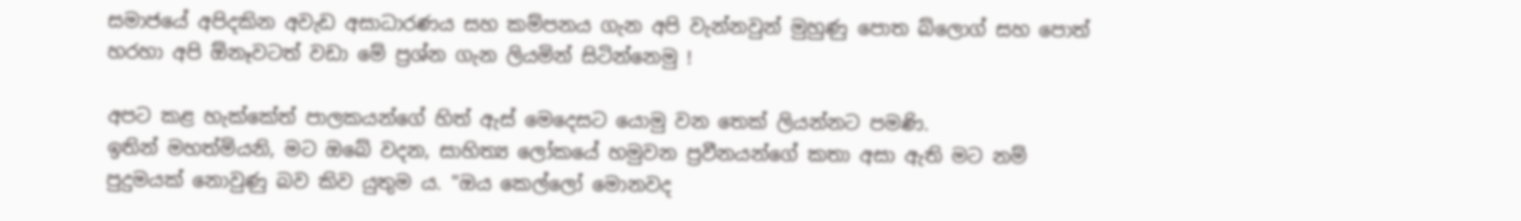සමාජයේ අපිදකින අවැඩ අසාධාරණය සහ කම්පනය ගැන අපි වැන්නවුන් මුහුණු පොත බ්ලොග් සහ පොත් හරහා අපි ඕනෑවටත් වඩා මේ ප්‍රශ්න ගැන ලියමින් සිටින්නෙමු !

අපට කළ හැක්කේත් පාලකයන්ගේ හිත් ඇස් මෙදෙසට යොමු වන තෙක් ලියන්නට පමණි.
ඉතින් මහත්මියනි, මට ඔබේ වදන, සාහිත්‍ය ලෝකයේ හමුවන ප්‍රවීනයන්ගේ කතා අසා ඇති මට නම් පුදුමයක් නොවුණු බව කිව යුතුම ය. "ඔය කෙල්ලෝ මොනවද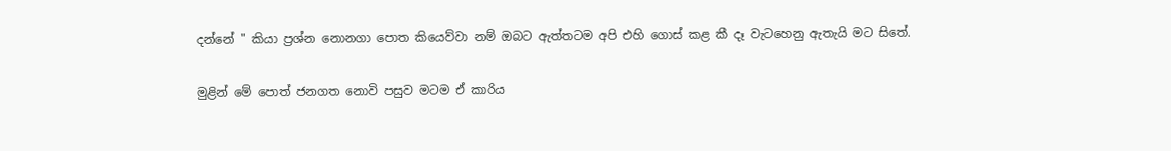දන්නේ " කියා ප්‍රශ්න නොනගා පොත කියෙව්වා නම් ඔබට ඇත්තටම අපි එහි ගොස් කළ කී දෑ වැටහෙනු ඇතැයි මට සිතේ.

මුළින් මේ පොත් ජනගත නොවි පසුව මටම ඒ කාරිය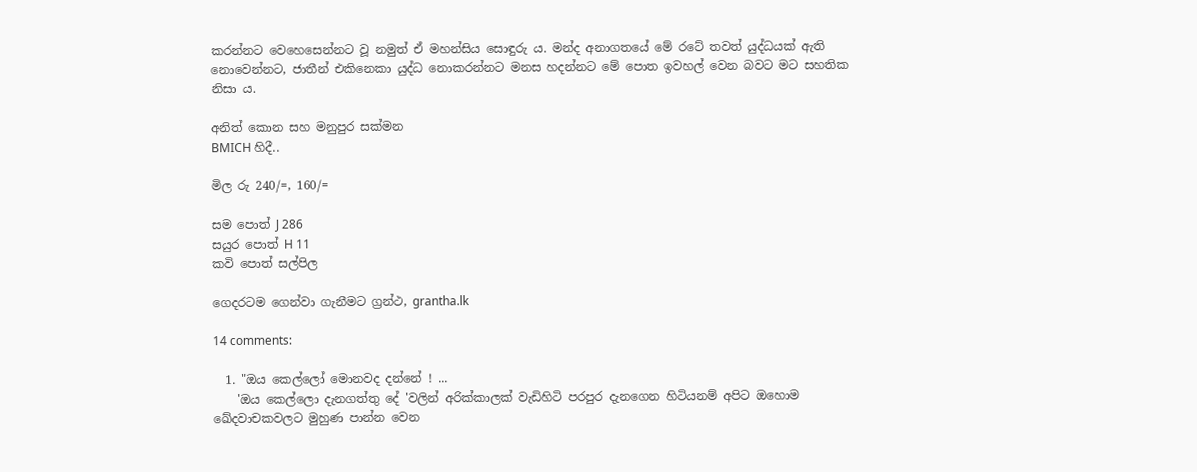කරන්නට වෙහෙසෙන්නට වූ නමුත් ඒ මහන්සිය සොඳුරු ය. මන්ද අනාගතයේ මේ රටේ තවත් යුද්ධයක් ඇති නොවෙන්නට, ජාතීන් එකිනෙකා යුද්ධ නොකරන්නට මනස හදන්නට මේ පොත ඉවහල් වෙන බවට මට සහතික නිසා ය.

අනිත් කොන සහ මනුපුර සක්මන
BMICH හිදී..

මිල රු 240/=, 160/=

සම පොත් J 286
සයුර පොත් H 11
කවි පොත් සල්පිල

ගෙදරටම ගෙන්වා ගැනීමට ග්‍රන්ථ, grantha.lk

14 comments:

  1. "ඔය කෙල්ලෝ මොනවද දන්නේ ! ...
    'ඔය කෙල්ලො දැනගත්තු දේ 'වලින් අරික්කාලක් වැඩිහිටි පරපුර දැනගෙන හිටියනම් අපිට ඔහොම ඛේදවාචකවලට මුහුණ පාන්න වෙන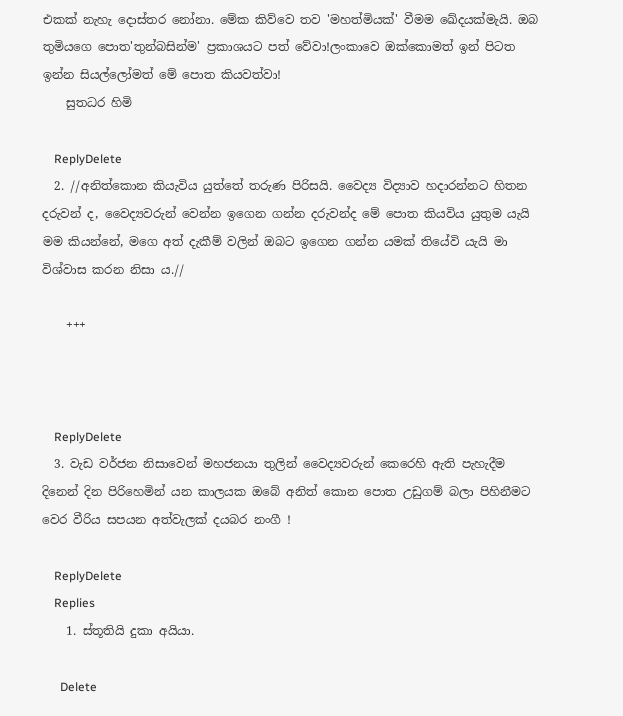එකක් නැහැ දොස්තර නෝනා. මේක කිව්වෙ තව 'මහත්මියක්' වීමම ඛේදයක්මැයි. ඔබ තුමියගෙ පොත'තුන්බසින්ම' ප්‍රකාශයට පත් වේවා!ලංකාවෙ ඔක්කොමත් ඉන් පිටත ඉන්න සියල්ලෝමත් මේ පොත කියවත්වා!
    සුතධර හිමි

    ReplyDelete
  2. //අනිත්කොන කියැවිය යුත්තේ තරුණ පිරිසයි. වෛද්‍ය විද්‍යාව හදාරන්නට හිතන දරුවන් ද, වෛද්‍යවරුන් වෙන්න ඉගෙන ගන්න දරුවන්ද මේ පොත කියවිය යුතුම යැයි මම කියන්නේ, මගෙ අත් දැකීම් වලින් ඔබට ඉගෙන ගන්න යමක් තියේවි යැයි මා විශ්වාස කරන නිසා ය.//

    +++



    ReplyDelete
  3. වැඩ වර්ජන නිසාවෙන් මහජනයා තුලින් වෛද්‍යවරුන් කෙරෙහි ඇති පැහැදීම දිනෙන් දින පිරිහෙමින් යන කාලයක ඔබේ අනිත් කොන පොත උඩුගම් බලා පිහිනීමට වෙර වීරිය සපයන අත්වැලක් දයබර නංගී !

    ReplyDelete
    Replies
    1. ස්තූතියි දුකා අයියා.

      Delete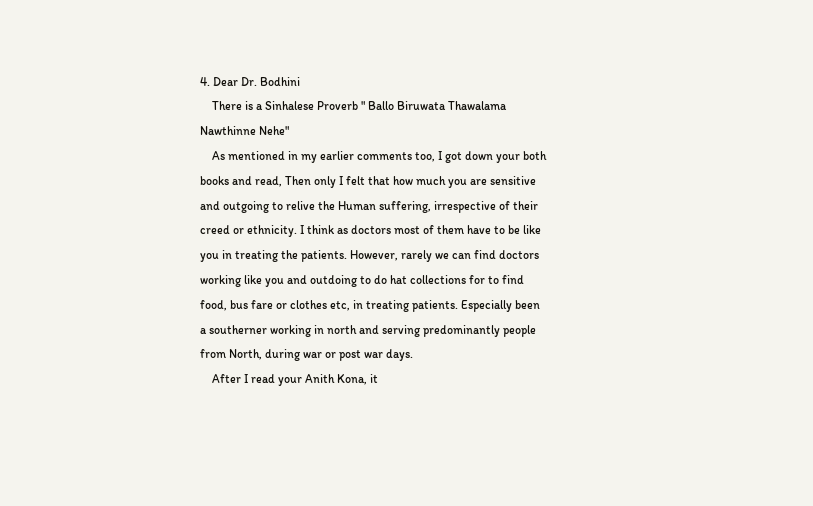4. Dear Dr. Bodhini
    There is a Sinhalese Proverb " Ballo Biruwata Thawalama Nawthinne Nehe"
    As mentioned in my earlier comments too, I got down your both books and read, Then only I felt that how much you are sensitive and outgoing to relive the Human suffering, irrespective of their creed or ethnicity. I think as doctors most of them have to be like you in treating the patients. However, rarely we can find doctors working like you and outdoing to do hat collections for to find food, bus fare or clothes etc, in treating patients. Especially been a southerner working in north and serving predominantly people from North, during war or post war days.
    After I read your Anith Kona, it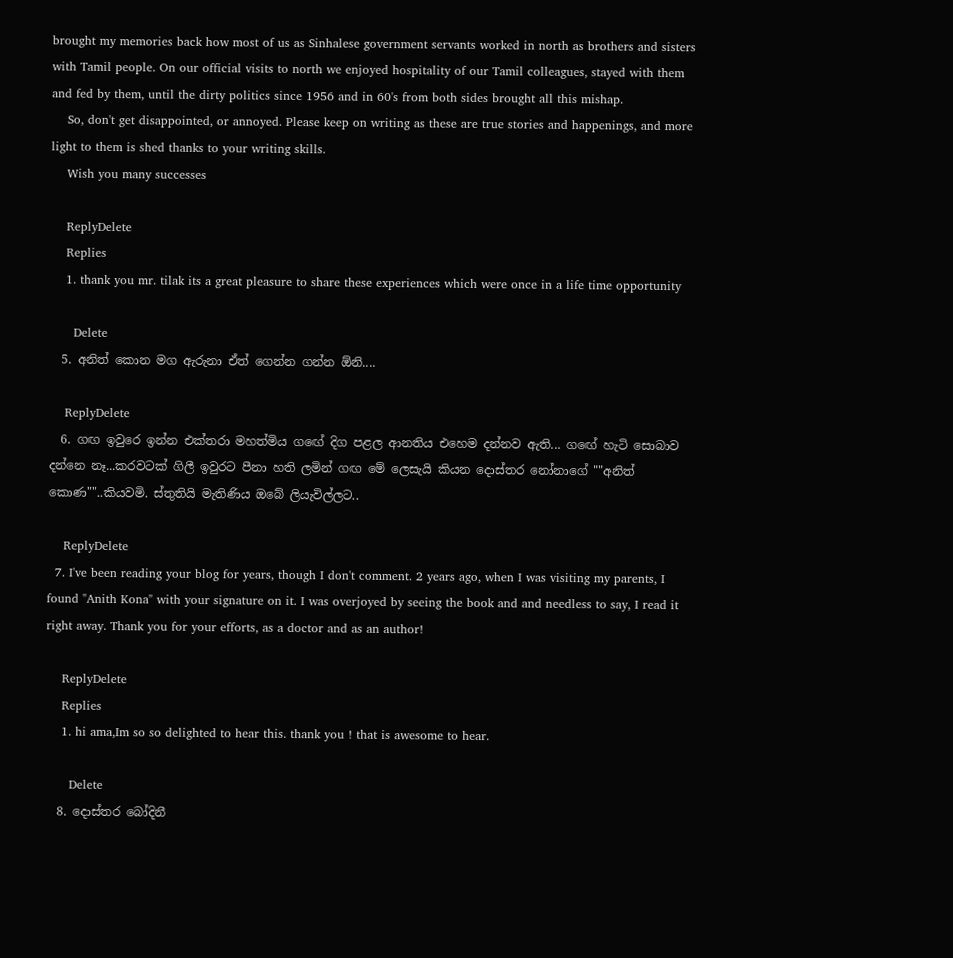brought my memories back how most of us as Sinhalese government servants worked in north as brothers and sisters with Tamil people. On our official visits to north we enjoyed hospitality of our Tamil colleagues, stayed with them and fed by them, until the dirty politics since 1956 and in 60's from both sides brought all this mishap.
    So, don't get disappointed, or annoyed. Please keep on writing as these are true stories and happenings, and more light to them is shed thanks to your writing skills.
    Wish you many successes

    ReplyDelete
    Replies
    1. thank you mr. tilak its a great pleasure to share these experiences which were once in a life time opportunity

      Delete
  5. අනිත් කොන මග ඇරුනා ඒත් ගෙන්න ගන්න ඕනි....

    ReplyDelete
  6. ගඟ ඉවුරෙ ඉන්න එක්තරා මහත්මිය ගඟේ දිග පළල ආනතිය එහෙම දන්නව ඇති... ගඟේ හැටි සොබාව දන්නෙ නෑ...කරවටක් ගිලී ඉවුරට පීනා හති ලමින් ගඟ මේ ලෙසැයි කියන දොස්තර නෝනාගේ ""අනිත් කොණ""..කියවමි. ස්තුතියි මැතිණිය ඔබේ ලියැවිල්ලට..

    ReplyDelete
  7. I've been reading your blog for years, though I don't comment. 2 years ago, when I was visiting my parents, I found "Anith Kona" with your signature on it. I was overjoyed by seeing the book and and needless to say, I read it right away. Thank you for your efforts, as a doctor and as an author!

    ReplyDelete
    Replies
    1. hi ama,Im so so delighted to hear this. thank you ! that is awesome to hear.

      Delete
  8. දොස්තර බෝදිනී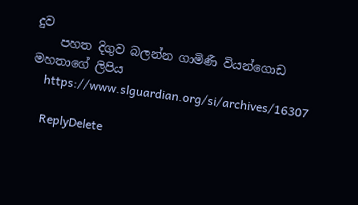දුව
    පහත දිගුව බලන්න ගාමිණී වියන්ගොඩ මහතාගේ ලිපිය
    https://www.slguardian.org/si/archives/16307

    ReplyDelete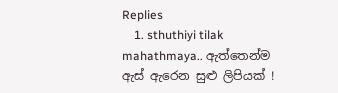Replies
    1. sthuthiyi tilak mahathmaya.. ඇත්තෙන්ම ඇස් ඇරෙන සුළු ලිපියක් !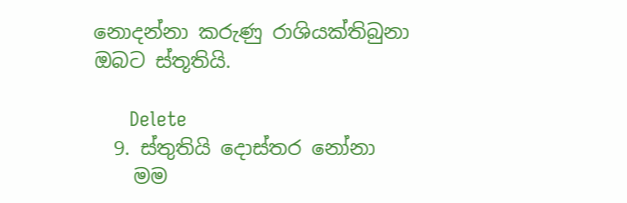නොදන්නා කරුණු රාශියක්තිබුනා ඔබට ස්තූතියි.

      Delete
  9. ස්තුතියි දොස්තර නෝනා
    මම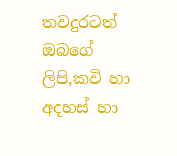තවදුරටත් ඔබගේ ලිපි,කවි හා අදහස් හා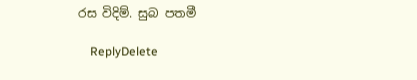රස විදිම්. සුබ පතමී

    ReplyDelete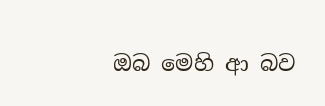ඔබ මෙහි ආ බව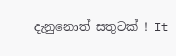දැනුනොත් සතුටක් ! It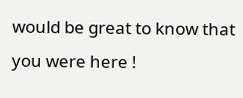would be great to know that you were here !